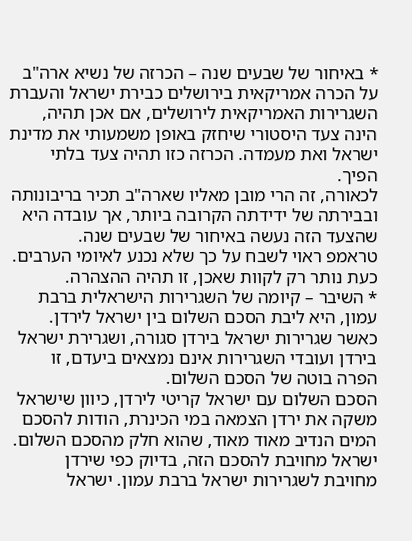* באיחור של שבעים שנה – הכרזה של נשיא ארה"ב על הכרה אמריקאית בירושלים כבירת ישראל והעברת השגרירות האמריקאית לירושלים, אם אכן תהיה, הינה צעד היסטורי שיחזק באופן משמעותי את מדינת ישראל ואת מעמדה. הכרזה כזו תהיה צעד בלתי הפיך.
לכאורה, זה הרי מובן מאליו שארה"ב תכיר בריבונותה ובבירתה של ידידתה הקרובה ביותר, אך עובדה היא שהצעד הזה נעשה באיחור של שבעים שנה.
טראמפ ראוי לשבח על כך שלא נכנע לאיומי הערבים. כעת נותר רק לקוות שאכן, זו תהיה ההצהרה.
* השיבר – קיומה של השגרירות הישראלית ברבת עמון, היא ליבת הסכם השלום בין ישראל לירדן. כאשר שגרירות ישראל בירדן סגורה, ושגרירת ישראל בירדן ועובדי השגרירות אינם נמצאים ביעדם, זו הפרה בוטה של הסכם השלום.
הסכם השלום עם ישראל קריטי לירדן, כיוון שישראל משקה את ירדן הצמאה במי הכינרת, הודות להסכם המים הנדיב מאוד מאוד, שהוא חלק מהסכם השלום. ישראל מחויבת להסכם הזה, בדיוק כפי שירדן מחויבת לשגרירות ישראל ברבת עמון. ישראל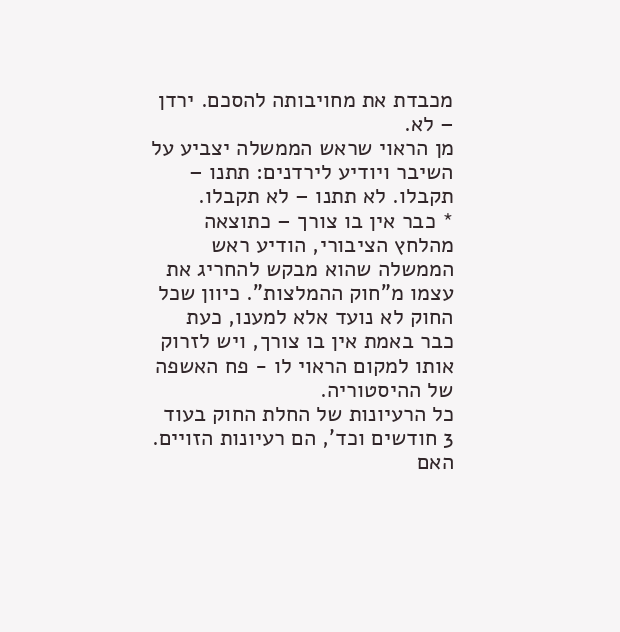מכבדת את מחויבותה להסכם. ירדן – לא.
מן הראוי שראש הממשלה יצביע על השיבר ויודיע לירדנים: תתנו – תקבלו. לא תתנו – לא תקבלו.
* כבר אין בו צורך – כתוצאה מהלחץ הציבורי, הודיע ראש הממשלה שהוא מבקש להחריג את עצמו מ"חוק ההמלצות". כיוון שכל החוק לא נועד אלא למענו, כעת כבר באמת אין בו צורך, ויש לזרוק אותו למקום הראוי לו - פח האשפה של ההיסטוריה.
כל הרעיונות של החלת החוק בעוד 3 חודשים וכד', הם רעיונות הזויים. האם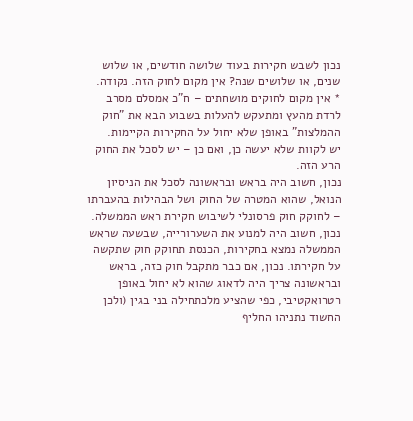נכון לשבש חקירות בעוד שלושה חודשים, או שלוש שנים, או שלושים שנה? אין מקום לחוק הזה. נקודה.
* אין מקום לחוקים מושחתים – ח"כ אמסלם מסרב לרדת מהעץ ומתעקש להעלות בשבוע הבא את "חוק ההמלצות" באופן שלא יחול על החקירות הקיימות.
יש לקוות שלא יעשה כן, ואם כן – יש לסכל את החוק הרע הזה.
נכון, חשוב היה בראש ובראשונה לסכל את הניסיון הנואל, שהוא המטרה של החוק ושל הבהילות בהעברתו – לחוקק חוק פרסונלי לשיבוש חקירת ראש הממשלה. נכון, חשוב היה למנוע את השערורייה, שבשעה שראש הממשלה נמצא בחקירות, הכנסת תחוקק חוק שתקשה על חקירתו. נכון, אם כבר מתקבל חוק כזה, בראש ובראשונה צריך היה לדאוג שהוא לא יחול באופן רטרואקטיבי, כפי שהציע מלכתחילה בני בגין (ולכן החשוד נתניהו החליף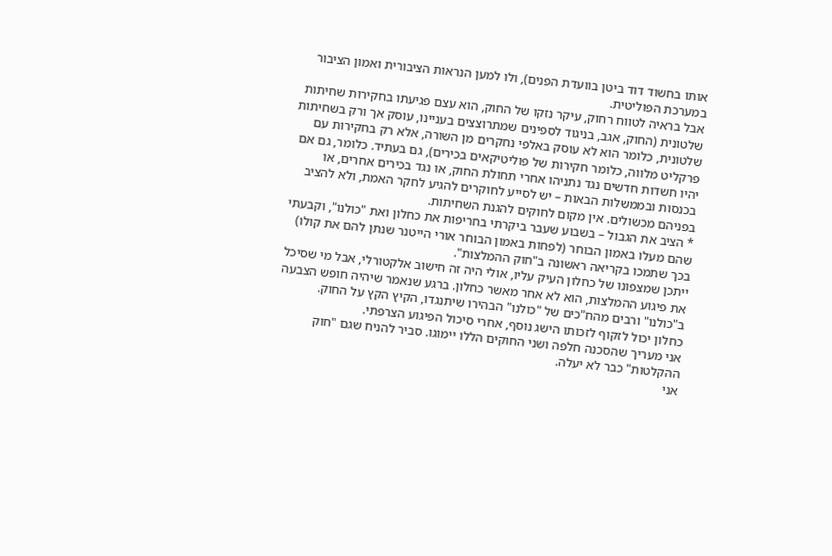אותו בחשוד דוד ביטן בוועדת הפנים), ולו למען הנראות הציבורית ואמון הציבור במערכת הפוליטית.
אבל בראיה לטווח רחוק, עיקר נזקו של החוק, הוא עצם פגיעתו בחקירות שחיתות שלטונית (החוק, אגב, בניגוד לספינים שמתרוצצים בעניינו, עוסק אך ורק בשחיתות שלטונית, כלומר הוא לא עוסק באלפי נחקרים מן השורה, אלא רק בחקירות עם פרקליט מלווה, כלומר חקירות של פוליטיקאים בכירים), גם בעתיד. כלומר, גם אם יהיו חשדות חדשים נגד נתניהו אחרי תחולת החוק, או נגד בכירים אחרים, או בכנסות ובממשלות הבאות – יש לסייע לחוקרים להגיע לחקר האמת, ולא להציב בפניהם מכשולים. אין מקום לחוקים להגנת השחיתות.
* הציב את הגבול – בשבוע שעבר ביקרתי בחריפות את כחלון ואת "כולנו", וקבעתי שהם מעלו באמון הבוחר (לפחות באמון הבוחר אורי הייטנר שנתן להם את קולו) בכך שתמכו בקריאה ראשונה ב"חוק ההמלצות".
ייתכן שמצפונו של כחלון העיק עליו, אולי היה זה חישוב אלקטורלי, אבל מי שסיכל את פיגוע ההמלצות, הוא לא אחר מאשר כחלון. ברגע שנאמר שיהיה חופש הצבעה ב"כולנו" ורבים מהח"כים של "כולנו" הבהירו שיתנגדו, הקיץ הקץ על החוק.
כחלון יכול לזקוף לזכותו הישג נוסף, אחרי סיכול הפיגוע הצרפתי.
אני מעריך שהסכנה חלפה ושני החוקים הללו יימוגו. סביר להניח שגם "חוק ההקלטות" כבר לא יעלה.
אני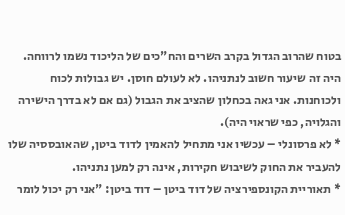בטוח שהרוב הגדול בקרב השרים והח"כים של הליכוד נשמו לרווחה.
היה זה שיעור חשוב לנתניהו. לא לעולם חוסן. יש גבולות לכוח ולכוחנות. אני גאה בכחלון שהציב את הגבול (גם אם לא בדרך הישירה והגלויה, כפי שראוי היה).
* לא פרסונלי – עכשיו אני מתחיל להאמין לדוד ביטן, שהאובססיה שלו להעביר את החוק לשיבוש חקירות, אינה רק למען נתניהו.
* תאוריית הקונספירציה של דוד ביטן – דוד ביטן: "אני רק יכול לומר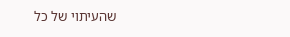שהעיתוי של כל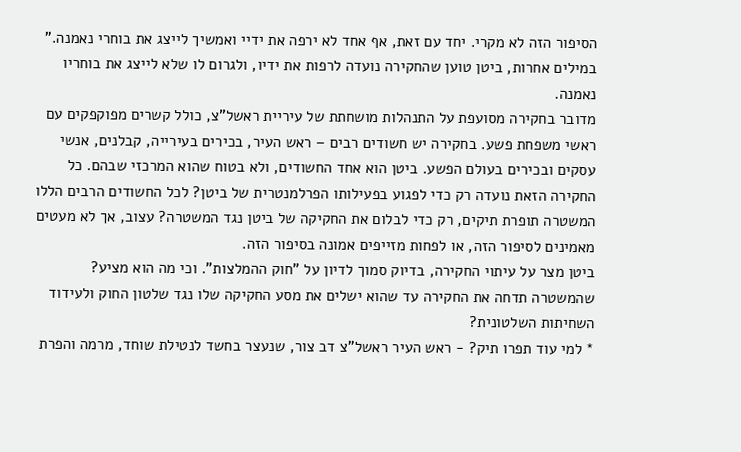הסיפור הזה לא מקרי. יחד עם זאת, אף אחד לא ירפה את ידיי ואמשיך לייצג את בוחרי נאמנה."
במילים אחרות, ביטן טוען שהחקירה נועדה לרפות את ידיו, ולגרום לו שלא לייצג את בוחריו נאמנה.
מדובר בחקירה מסועפת על התנהלות מושחתת של עיריית ראשל"צ, כולל קשרים מפוקפקים עם ראשי משפחת פשע. בחקירה יש חשודים רבים – ראש העיר, בכירים בעירייה, קבלנים, אנשי עסקים ובכירים בעולם הפשע. ביטן הוא אחד החשודים, ולא בטוח שהוא המרכזי שבהם. כל החקירה הזאת נועדה רק כדי לפגוע בפעילותו הפרלמנטרית של ביטן? לכל החשודים הרבים הללו המשטרה תופרת תיקים, רק כדי לבלום את החקיקה של ביטן נגד המשטרה? עצוב, אך לא מעטים מאמינים לסיפור הזה, או לפחות מזייפים אמונה בסיפור הזה.
ביטן מצר על עיתוי החקירה, בדיוק סמוך לדיון על "חוק ההמלצות". וכי מה הוא מציע? שהמשטרה תדחה את החקירה עד שהוא ישלים את מסע החקיקה שלו נגד שלטון החוק ולעידוד השחיתות השלטונית?
* למי עוד תפרו תיק? - ראש העיר ראשל"צ דב צור, שנעצר בחשד לנטילת שוחד, מרמה והפרת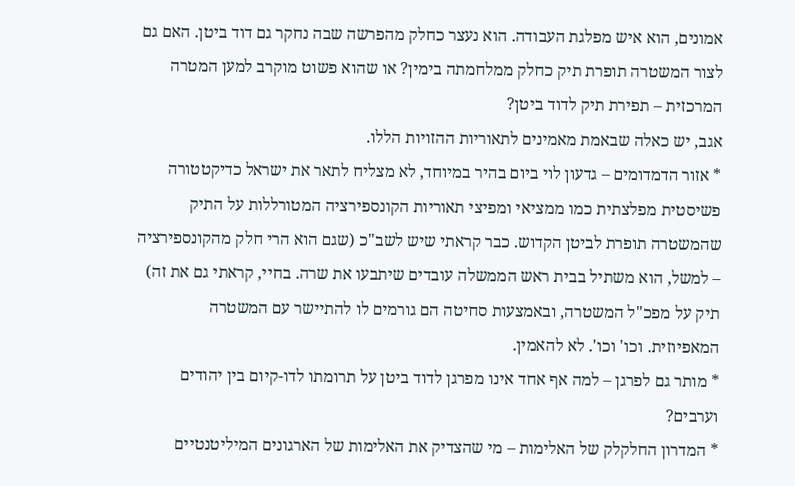אמונים, הוא איש מפלגת העבודה. הוא נעצר כחלק מהפרשה שבה נחקר גם דוד ביטן. האם גם לצור המשטרה תופרת תיק כחלק ממלחמתה בימין? או שהוא פשוט מוקרב למען המטרה המרכזית – תפירת תיק לדוד ביטן?
אגב, יש כאלה שבאמת מאמינים לתאוריות ההזויות הללו.
* אזור הדמדומים – גדעון לוי ביום בהיר במיוחד, לא מצליח לתאר את ישראל כדיקטטורה פשיסטית מפלצתית כמו ממציאי ומפיצי תאוריות הקונספירציה המטורללות על התיק שהמשטרה תופרת לביטן הקדוש. כבר קראתי שיש לשב"כ (שגם הוא הרי חלק מהקונספירציה – למשל, הוא משתיל בבית ראש הממשלה עובדים שיתבעו את שרה. בחיי, קראתי גם את זה) תיק על מפכ"ל המשטרה, ובאמצעות סחיטה הם גורמים לו להתיישר עם המשטרה המאפיוזית. וכו' וכו'. לא להאמין.
* מותר גם לפרגן – למה אף אחד אינו מפרגן לדוד ביטן על תרומתו לדו-קיום בין יהודים וערבים?
* המדרון החלקלק של האלימות – מי שהצדיק את האלימות של הארגונים המיליטנטיים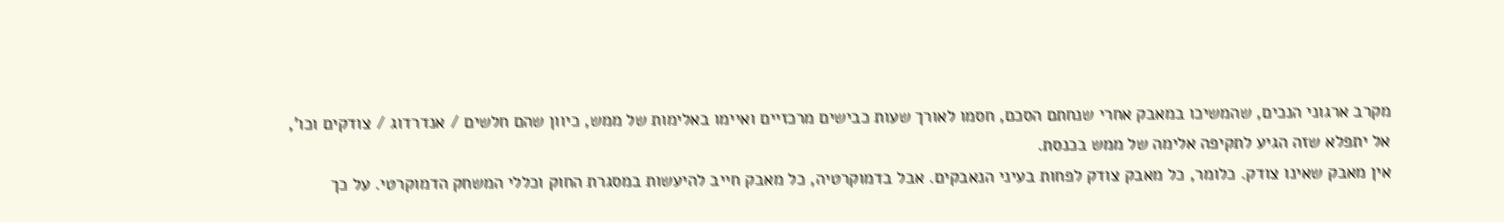מקרב ארגוני הנכים, שהמשיכו במאבק אחרי שנחתם הסכם, חסמו לאורך שעות כבישים מרכזיים ואיימו באלימות של ממש, כיוון שהם חלשים / אנדרדוג / צודקים וכו', אל יתפלא שזה הגיע לתקיפה אלימה של ממש בכנסת.
אין מאבק שאינו צודק. כלומר, כל מאבק צודק לפחות בעיני הנאבקים. אבל בדמוקרטיה, כל מאבק חייב להיעשות במסגרת החוק וכללי המשחק הדמוקרטי. על כך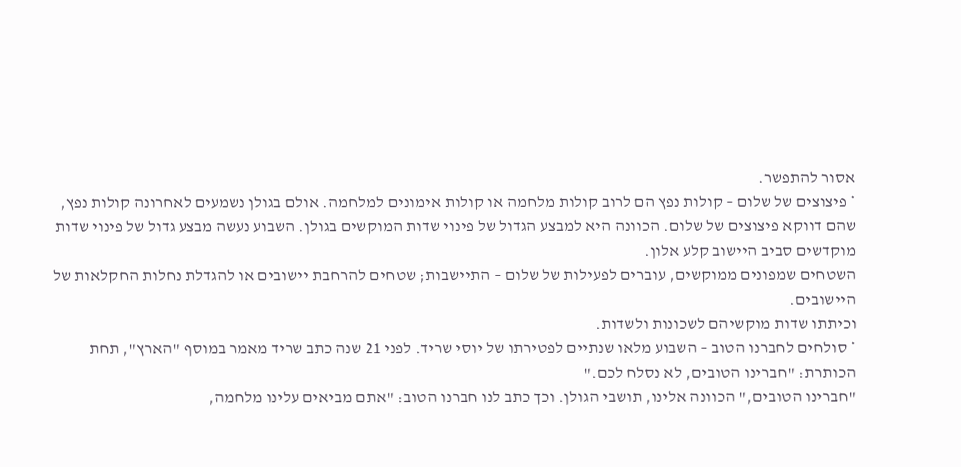אסור להתפשר.
* פיצוצים של שלום – קולות נפץ הם לרוב קולות מלחמה או קולות אימונים למלחמה. אולם בגולן נשמעים לאחרונה קולות נפץ, שהם דווקא פיצוצים של שלום. הכוונה היא למבצע הגדול של פינוי שדות המוקשים בגולן. השבוע נעשה מבצע גדול של פינוי שדות מוקדשים סביב היישוב קלע אלון.
השטחים שמפונים ממוקשים, עוברים לפעילות של שלום – התיישבות; שטחים להרחבת יישובים או להגדלת נחלות החקלאות של היישובים.
וכיתתו שדות מוקשיהם לשכונות ולשדות.
* סולחים לחברנו הטוב – השבוע מלאו שנתיים לפטירתו של יוסי שריד. לפני 21 שנה כתב שריד מאמר במוסף "הארץ", תחת הכותרת: "חברינו הטובים, לא נסלח לכם."
"חברינו הטובים," הכוונה אלינו, תושבי הגולן. וכך כתב לנו חברנו הטוב: "אתם מביאים עלינו מלחמה,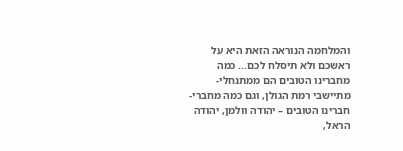והמלחמה הנוראה הזאת היא על ראשכם ולא תיסלח לכם... כמה מחברינו הטובים הם ממתנחלי-מתיישבי רמת הגולן, וגם כמה מחברי-חברינו הטובים – יהודה וולמן, יהודה הראל,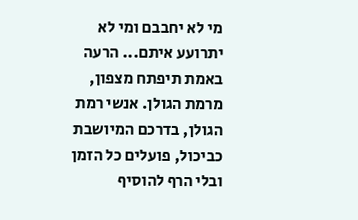מי לא יחבבם ומי לא יתרועע איתם... הרעה באמת תיפתח מצפון, מרמת הגולן. אנשי רמת הגולן, בדרכם המיושבת כביכול, פועלים כל הזמן ובלי הרף להוסיף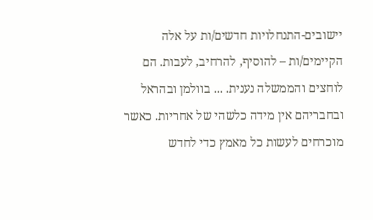יישובים-התנחלויות חדשים/ות על אלה הקיימים/ות – להוסיף, להרחיב, לעבות. הם לוחצים והממשלה נענית. ... בוולמן ובהראל ובחבריהם אין מידה כלשהי של אחריות. כאשר מוכרחים לעשות כל מאמץ כדי לחדש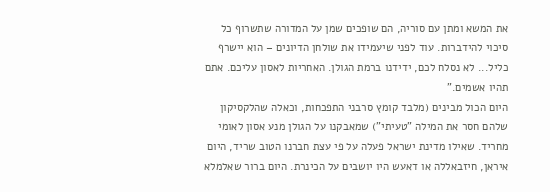את המשא ומתן עם סוריה, הם שופכים שמן על המדורה שתשרוף כל סיכוי להידברות. עוד לפני שיעמידו את שולחן הדיונים – הוא יישרף כליל... לא נסלח לכם, ידידנו ברמת הגולן. האחריות לאסון עליכם. אתם תהיו אשמים."
היום הכול מבינים (מלבד קומץ סרבני התפכחות, וכאלה שהלקסיקון שלהם חסר את המילה "טעיתי") שמאבקנו על הגולן מנע אסון לאומי מחריד. שאילו מדינת ישראל פעלה על פי עצת חברנו הטוב שריד, היום איראן, חיזבאללה או דאעש היו יושבים על הכינרת. היום ברור שאלמלא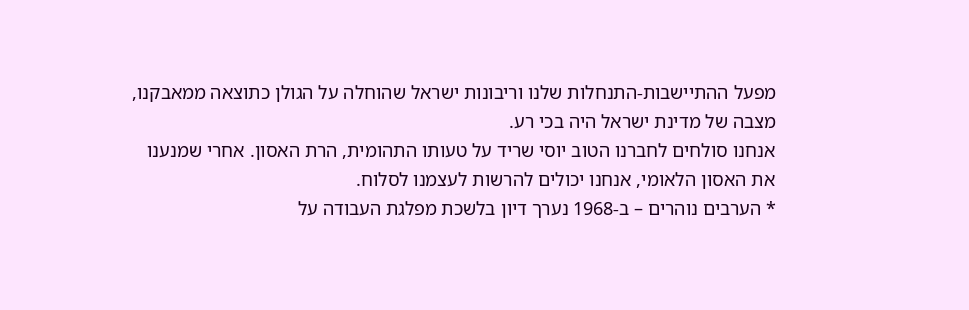מפעל ההתיישבות-התנחלות שלנו וריבונות ישראל שהוחלה על הגולן כתוצאה ממאבקנו, מצבה של מדינת ישראל היה בכי רע.
אנחנו סולחים לחברנו הטוב יוסי שריד על טעותו התהומית, הרת האסון. אחרי שמנענו את האסון הלאומי, אנחנו יכולים להרשות לעצמנו לסלוח.
* הערבים נוהרים – ב-1968 נערך דיון בלשכת מפלגת העבודה על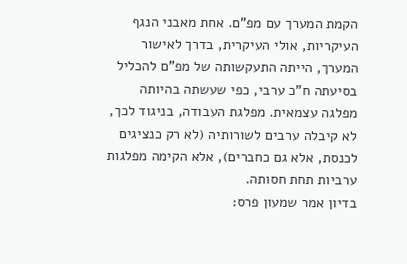הקמת המערך עם מפ"ם. אחת מאבני הנגף העיקריות, אולי העיקרית, בדרך לאישור המערך, הייתה התעקשותה של מפ"ם להכליל בסיעתה ח"כ ערבי, כפי שעשתה בהיותה מפלגה עצמאית. מפלגת העבודה, בניגוד לכך, לא קיבלה ערבים לשורותיה (לא רק כנציגים לכנסת, אלא גם כחברים), אלא הקימה מפלגות ערביות תחת חסותה.
בדיון אמר שמעון פרס: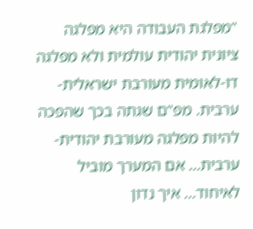"מפלגת העבודה היא מפלגה ציונית יהודית עולמית ולא מפלגה דו-לאומית מעורבת ישראלית-ערבית. מפ"ם שגתה בכך שהפכה להיות מפלגה מעורבת יהודית-ערבית... אם המערך מוביל לאיחוד... איך נדון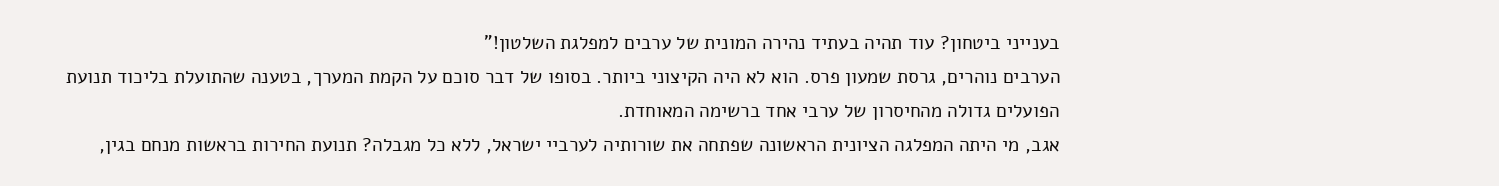בענייני ביטחון? עוד תהיה בעתיד נהירה המונית של ערבים למפלגת השלטון!"
הערבים נוהרים, גרסת שמעון פרס. הוא לא היה הקיצוני ביותר. בסופו של דבר סוכם על הקמת המערך, בטענה שהתועלת בליכוד תנועת הפועלים גדולה מהחיסרון של ערבי אחד ברשימה המאוחדת.
אגב, מי היתה המפלגה הציונית הראשונה שפתחה את שורותיה לערביי ישראל, ללא כל מגבלה? תנועת החירות בראשות מנחם בגין,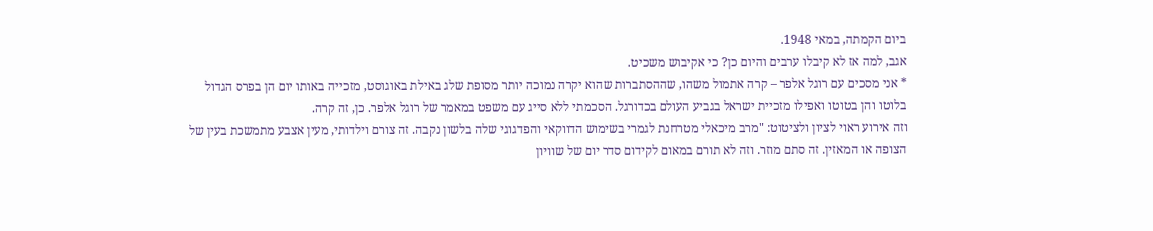ביום הקמתה, במאי 1948.
אגב, למה אז לא קיבלו ערבים והיום כן? כי אקיבוש משכיט.
* אני מסכים עם רוגל אלפר – קרה אתמול משהו, שההסתברות שהוא יקרה נמוכה יותר מסופת שלג באילת באוגוסט, מזכייה באותו יום הן בפרס הגדול בלוטו והן בטוטו ואפילו מזכיית ישראל בגביע העולם בכדורגל. הסכמתי ללא סייג עם משפט במאמר של רוגל אלפר. כן, זה קרה.
וזה אירוע ראוי לציון ולציטוט: "מרב מיכאלי מטרחנת לגמרי בשימוש הדווקאי והפדגוגי שלה בלשון נקבה. זה צורם וילדותי, מעין אצבע מתמשכת בעין של הצופה או המאזין. זה סתם מוזר. וזה לא תורם במאום לקידום סדר יום של שוויון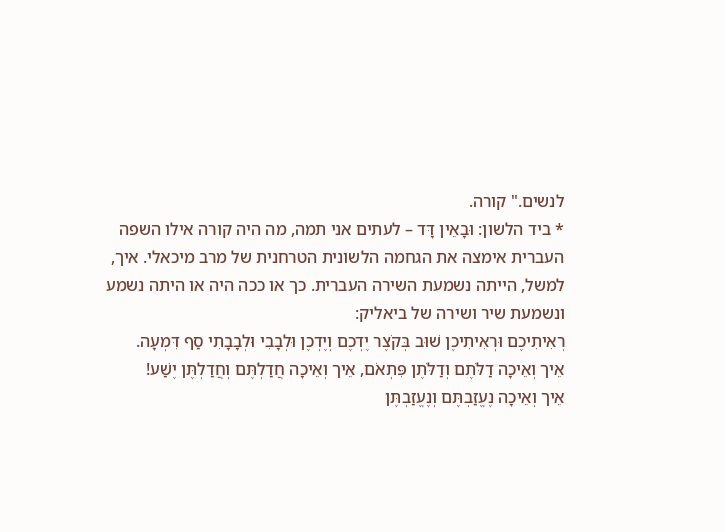לנשים." קורה.
* ביד הלשון: וּבָאֵין דָּד – לעתים אני תמה, מה היה קורה אילו השפה העברית אימצה את הגחמה הלשונית הטרחנית של מרב מיכאלי. איך, למשל, הייתה נשמעת השירה העברית. כך או ככה היה או היתה נשמע ונשמעת שיר ושירה של ביאליק:
רְאִיתִיכֶם וּרְאִיתִיכֶן שׁוּב בְּקֹצֶר יֶדְכֶם וְיֶדְכֶן וּלְבָבִי וּלְבָבָתִי סַף דִּמְעָה.
אֵיך וְאֵיכָה דַלֹּתֶם וְדַלֹּתֶן פִּתְאֹם, אֵיך וְאֵיכָה חֲדַלְתֶּם וְחֲדַלְתֶּן יֶשַׁע!
אֵיך וְאֵיכָה נֶעֱזַבְתֶּם וְנֶעֱזַבְתֶּן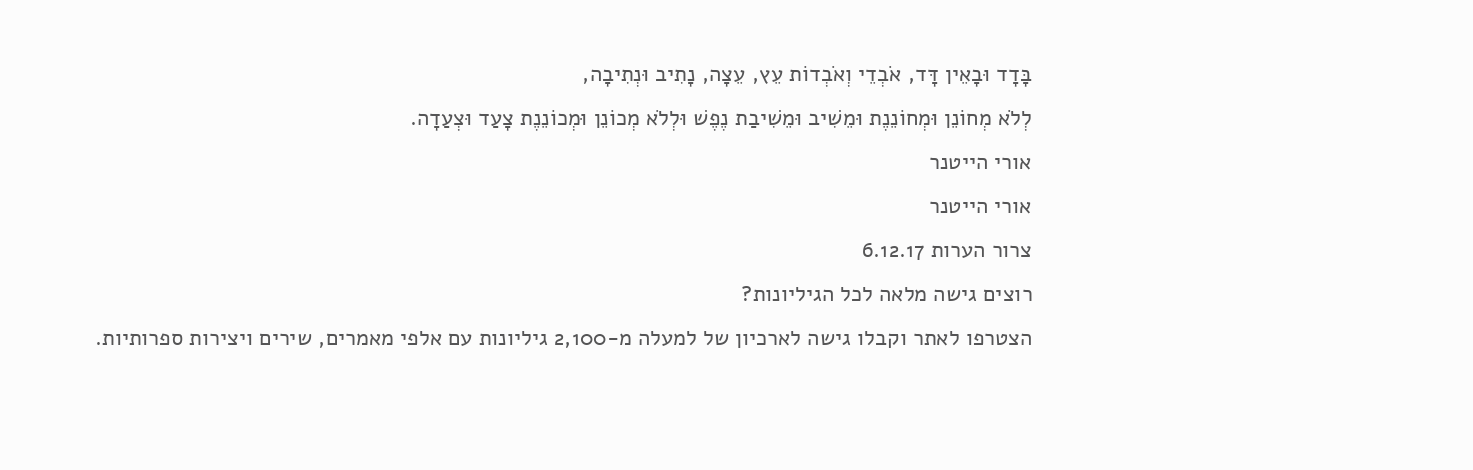בָּדָד וּבָאֵין דָּד, אֹבְדֵי וְאֹבְדוֹת עֵץ, עֵצָה, נָתִיב וּנְתִיבָה,
לְלֹא מְחוֹנֵן וּמְחוֹנֵנֶת וּמֵשִׁיב וּמֵשִׁיבַת נֶפֶשׁ וּלְלֹא מְכוֹנֵן וּמְכוֹנֵנֶת צָעַד וּצְעַדָה.
אורי הייטנר
אורי הייטנר
צרור הערות 6.12.17
רוצים גישה מלאה לכל הגיליונות?
הצטרפו לאתר וקבלו גישה לארכיון של למעלה מ-2,100 גיליונות עם אלפי מאמרים, שירים ויצירות ספרותיות.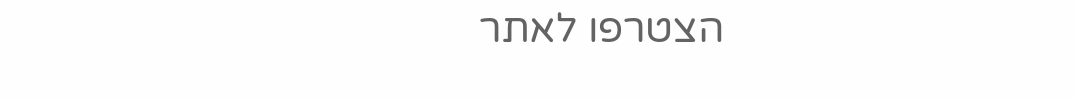הצטרפו לאתר